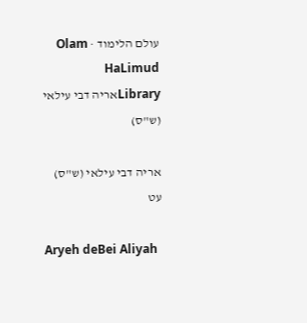עולם הלימוד · Olam HaLimud
Libraryאריה דבי עילאי (ש"ס)

אריה דבי עילאי (ש"ס) עט

Aryeh deBei Aliyah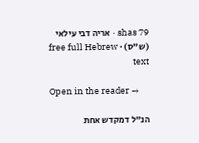shas 79 · אריה דבי עילאי (ש"ס) · free full Hebrew text

Open in the reader →

הנ"ל דמקדש אחת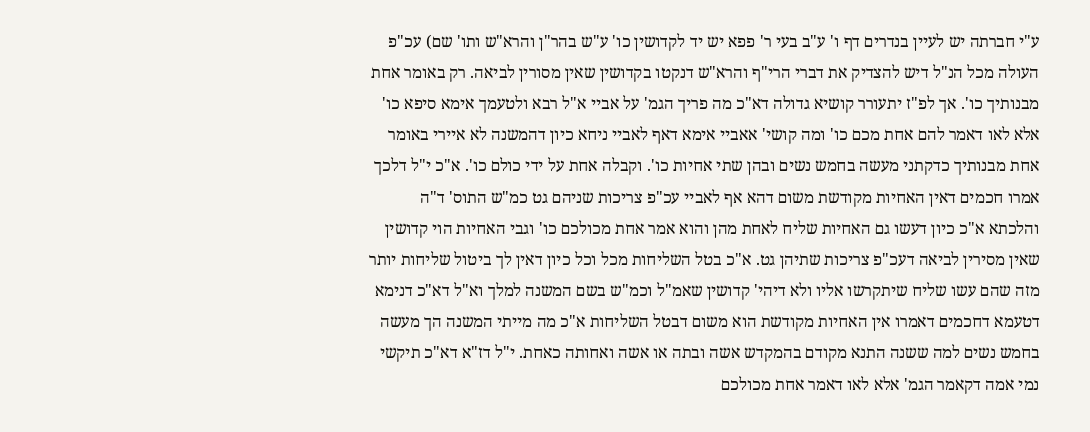ע"י חברתה יש לעיין בנדרים דף ו' ע"ב בעי ר' פפא יש יד לקדושין כו' ע"ש בהר"ן והרא"ש ותו' שם) עכ"פ העולה מכל הנ"ל דיש להצדיק את דברי הרי"ף והרא"ש דנקטו בקדושין שאין מסורין לביאה. רק באומר אחת מבנותיך כו'. אך לפ"ז יתעורר קושיא גדולה דא"כ מה פריך הגמ' על אביי א"ל רבא ולטעמך אימא סיפא כו' אלא לאו דאמר להם אחת מכם כו' ומה קושי' אאביי אימא דאף לאביי ניחא כיון דהמשנה לא איירי באומר אחת מבנותיך כדקתני מעשה בחמש נשים ובהן שתי אחיות כו'. וקבלה אחת על ידי כולם כו'. א"כ י"ל דלכך אמרו חכמים דאין האחיות מקודשת משום דהא אף לאביי עכ"פ צריכות שניהם גט כמ"ש התוס' ד"ה והלכתא א"כ כיון דעשו גם האחיות שליח לאחת מהן והוא אמר אחת מכולכם כו' וגבי האחיות הוי קדושין שאין מסירין לביאה דעכ"פ צריכות שתיהן גט. א"כ בטל השליחות מכל וכל כיון דאין לך ביטול שליחות יותר מזה שהם עשו שליח שיתקרשו אליו ולא דיהי' קדושין שאמ"ל וכמ"ש בשם המשנה למלך וא"ל דא"כ דנימא דטעמא דחכמים דאמרו אין האחיות מקודשת הוא משום דבטל השליחות א"כ מה מייתי המשנה הך מעשה בחמש נשים למה ששנה התנא מקודם בהמקדש אשה ובתה או אשה ואחותה כאחת. י"ל דז"א דא"כ תיקשי נמי אמה דקאמר הגמ' אלא לאו דאמר אחת מכולכם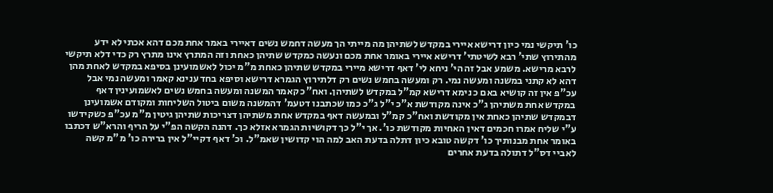כו' תיקשי נמי כיון דרישא איירי במקדש לשתיהן מה מייתי הך מעשה דחמש נשים דאיירי באמר אחת מכם דהא אכתי לא ידע מהתירוץ שתי' רבא לשיטתי' דרישא איירי באומר אחת מכם ונעשה כמקדש שתיהן כאחת וזה המתרץ אינו מתרץ רק כדי דלא תיקשי לרבא מרישא. משמע אבל זה הי' ניחא לי' דאף דרישא מיירי במקדש שתיהן כאחת מ"מ יכול לאשמועינן בסיפא במקדש לאחת מהן דהא לא קתני במשנה ומעשה נמי. רק ומעשה בחמש נשים רק דלתירוץ הגמרא דרישא וסיפא בחד ענינא קאמר ומעשה נמי אבל עכ"פ אין זה קושיא באם כ נימא דרישא קמ"ל במקדש לשתיהן. ואח"כ קאמר המשנה ומעשה בחמש נשים לאשמועינין דאף במקדש אחת משתיהן ג"כ אינה מקודשת א"כ י"ל ג"כ כמו שכתבנו דטעמ' דהמשנה משום ביטול השליחות ומקודם אשמועינן דבמקדש שתיהן כאחת אין מקודשת ואח"כ קמ"ל ובמעשה דאף במקדש אחת משתיהן דצריכות שתיהן גיטין מ"מ עכ"פ כשקידשו ע"י שליח אמרו חכמים דאין האחיות מקודשת כו'. אך י"ל כך דקושיות הגמרא אזלא כך. דהנה הקשה הפ"י על הריף והרא"ש דכתבו באומר אחת מבנותיך כו' דקשה טובא כיון דתלה בדעת האב למה הוי קדושין שאמ"ל. וכ' דאף דקיי"ל אין ברירה כו' מ"מ קשה לאביי דס"ל דתולה בדעת אחרים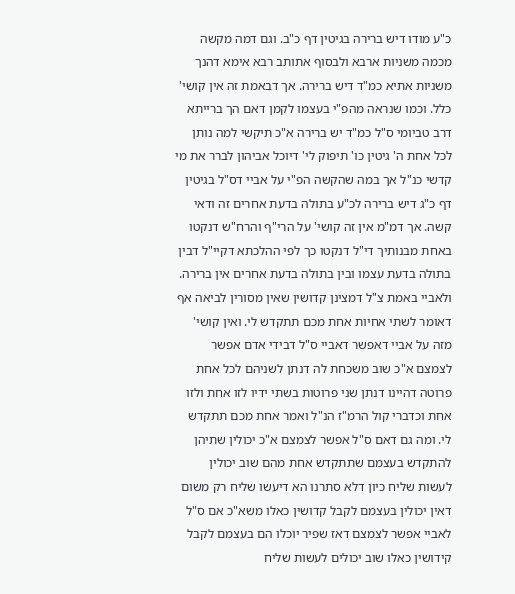כ"ע מודו דיש ברירה בגיטין דף כ"ב. וגם דמה מקשה מכמה משניות ארבא ולבסוף אתותב רבא אימא דהנך משניות אתיא כמ"ד דיש ברירה. אך דבאמת זה אין קושי' כלל. וכמו שנראה מהפ"י בעצמו לקמן דאם הך ברייתא דרב טביומי ס"ל כמ"ד יש ברירה א"כ תיקשי למה נותן לכל אחת ה' גיטין כו' תיפוק לי' דיוכל אביהון לברר את מי קדשי כנ"ל אך במה שהקשה הפ"י על אביי דס"ל בגיטין דף כ"ג דיש ברירה לכ"ע בתולה בדעת אחרים זה ודאי קשה. אך דמ"מ אין זה קושי' על הרי"ף והרח"ש דנקטו באחת מבנותיך די"ל דנקטו כך לפי ההלכתא דקיי"ל דבין בתולה בדעת עצמו ובין בתולה בדעת אחרים אין ברירה. ולאביי באמת צ"ל דמצינן קדושין שאין מסורין לביאה אף דאומר לשתי אחיות אחת מכם תתקדש לי. ואין קושי' מזה על אביי דאפשר דאביי ס"ל דבידי אדם אפשר לצמצם א"כ שוב משכחת לה דנתן לשניהם לכל אחת פרוטה דהיינו דנתן שני פרוטות בשתי ידיו לזו אחת ולזו אחת וכדברי קול הרמ"ז הנ"ל ואמר אחת מכם תתקדש לי. ומה גם דאם ס"ל אפשר לצמצם א"כ יכולין שתיהן להתקדש בעצמם שתתקדש אחת מהם שוב יכולין לעשות שליח כיון דלא סתרנו הא דיעשו שליח רק משום דאין יכולין בעצמם לקבל קדושין כאלו משא"כ אם ס"ל לאביי אפשר לצמצם דאז שפיר יוכלו הם בעצמם לקבל קידושין כאלו שוב יכולים לעשות שליח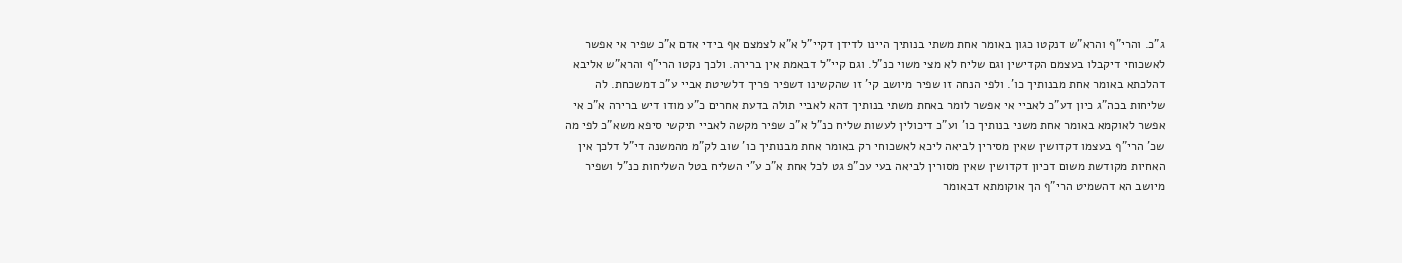ג"כ. והרי"ף והרא"ש דנקטו כגון באומר אחת משתי בנותיך היינו לדידן דקיי"ל א"א לצמצם אף בידי אדם א"כ שפיר אי אפשר לאשכוחי דיקבלו בעצמם הקדישין וגם שליח לא מצי משוי כנ"ל. וגם קיי"ל דבאמת אין ברירה. ולכך נקטו הרי"ף והרא"ש אליבא דהלכתא באומר אחת מבנותיך כו'. ולפי הנחה זו שפיר מיושב קי' זו שהקשינו דשפיר פריך דלשיטת אביי ע"כ דמשכחת. לה שליחות בכה"ג כיון דע"כ לאביי אי אפשר לומר באחת משתי בנותיך דהא לאביי תולה בדעת אחרים כ"ע מודו דיש ברירה א"כ אי אפשר לאוקמא באומר אחת משני בנותיך כו' וע"כ דיכולין לעשות שליח כנ"ל א"כ שפיר מקשה לאביי תיקשי סיפא משא"כ לפי מה שכ' הרי"ף בעצמו דקדושין שאין מסירין לביאה ליכא לאשכוחי רק באומר אחת מבנותיך כו' שוב לק"מ מהמשנה די"ל דלכך אין האחיות מקודשת משום דכיון דקדושין שאין מסורין לביאה בעי עכ"פ גט לכל אחת א"כ ע"י השליח בטל השליחות כנ"ל ושפיר מיושב הא דהשמיט הרי"ף הך אוקומתא דבאומר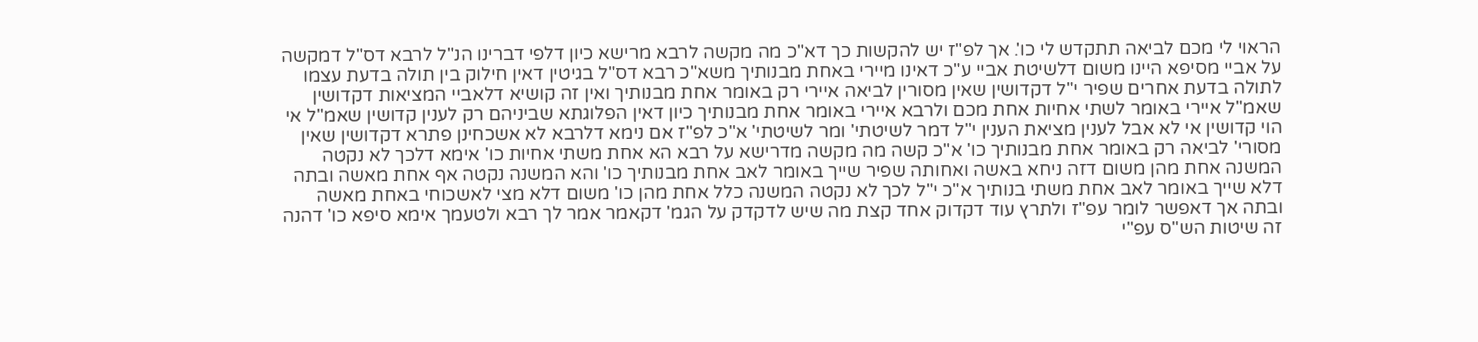הראוי לי מכם לביאה תתקדש לי כו'. אך לפ"ז יש להקשות כך דא"כ מה מקשה לרבא מרישא כיון דלפי דברינו הנ"ל לרבא דס"ל דמקשה על אביי מסיפא היינו משום דלשיטת אביי ע"כ דאינו מיירי באחת מבנותיך משא"כ רבא דס"ל בגיטין דאין חילוק בין תולה בדעת עצמו לתולה בדעת אחרים שפיר י"ל דקדושין שאין מסורין לביאה איירי רק באומר אחת מבנותיך ואין זה קושיא דלאביי המציאות דקדושין שאמ"ל איירי באומר לשתי אחיות אחת מכם ולרבא איירי באומר אחת מבנותיך כיון דאין הפלוגתא שביניהם רק לענין קדושין שאמ"ל אי הוי קדושין אי לא אבל לענין מציאת הענין י"ל דמר לשיטתי' ומר לשיטתי' א"כ לפ"ז אם נימא דלרבא לא אשכחינן פתרא דקדושין שאין מסורי' לביאה רק באומר אחת מבנותיך כו' א"כ קשה מה מקשה מדרישא על רבא הא אחת משתי אחיות כו' אימא דלכך לא נקטה המשנה אחת מהן משום דזה ניחא באשה ואחותה שפיר שייך באומר לאב אחת מבנותיך כו' והא המשנה נקטה אף אחת מאשה ובתה דלא שייך באומר לאב אחת משתי בנותיך א"כ י"ל לכך לא נקטה המשנה כלל אחת מהן כו' משום דלא מצי לאשכוחי באחת מאשה ובתה אך דאפשר לומר עפ"ז ולתרץ עוד דקדוק אחד קצת מה שיש לדקדק על הגמ' דקאמר אמר לך רבא ולטעמך אימא סיפא כו' דהנה זה שיטות הש"ס עפ"י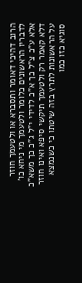הרוב דהיכי דאומר ותסברא או ולטעמך חוזר לדבריו הראשונים כלומר ולטעמך מי ניחא כו' אלא ע"כ צ"ל כך א"כ לדידי י"ל ג"כ כך משא"כ דלא קאמר רק ולטעמך תיקשי סיפא ואינו חוזר על הראשונות לתרץ בזה שיטתו כי כשנמצא סוגיא כזו כמו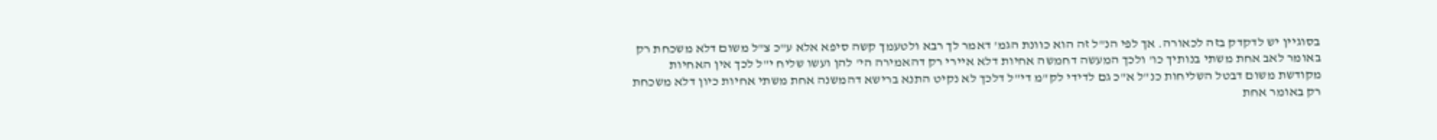בסוגיין יש לדקדק בזה לכאורה. אך לפי הנ"ל זה הוא כוונת הגמ' דאמר לך רבא ולטעמך קשה סיפא אלא ע"כ צ"ל משום דלא משכחת רק באומר לאב אחת משתי בנותיך כו' ולכך המעשה דחמשה אחיות דלא איירי רק דהאמירה הי' להן ועשו שליח י"ל לכך אין האחיות מקודשת משום דבטל השליחות כנ"ל א"כ גם לדידי לק"מ די"ל דלכך לא נקיט התנא ברישא דהמשנה אחת משתי אחיות כיון דלא משכחת רק באומר אחת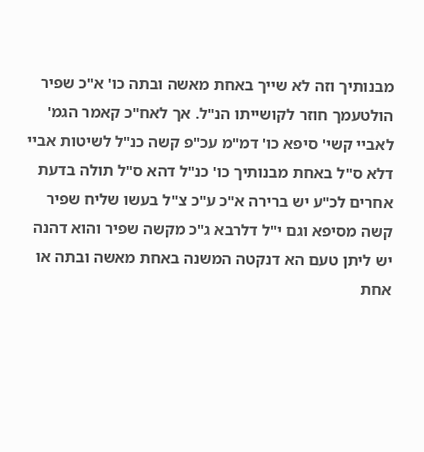מבנותיך וזה לא שייך באחת מאשה ובתה כו' א"כ שפיר הולטעמך חוזר לקושייתו הנ"ל. אך לאח"כ קאמר הגמ' לאביי קשי' סיפא כו' דמ"מ עכ"פ קשה כנ"ל לשיטות אביי דלא ס"ל באחת מבנותיך כו' כנ"ל דהא ס"ל תולה בדעת אחרים לכ"ע יש ברירה א"כ ע"כ צ"ל בעשו שליח שפיר קשה מסיפא וגם י"ל דלרבא ג"כ מקשה שפיר והוא דהנה יש ליתן טעם הא דנקטה המשנה באחת מאשה ובתה או אחת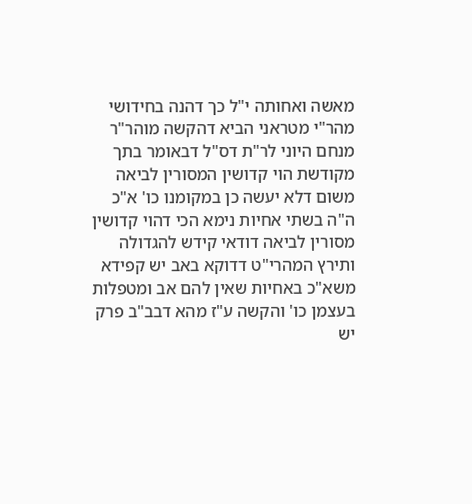מאשה ואחותה י"ל כך דהנה בחידושי מהר"י מטראני הביא דהקשה מוהר"ר מנחם היוני לר"ת דס"ל דבאומר בתך מקודשת הוי קדושין המסורין לביאה משום דלא יעשה כן במקומנו כו' א"כ ה"ה בשתי אחיות נימא הכי דהוי קדושין מסורין לביאה דודאי קידש להגדולה ותירץ המהרי"ט דדוקא באב יש קפידא משא"כ באחיות שאין להם אב ומטפלות בעצמן כו' והקשה ע"ז מהא דבב"ב פרק יש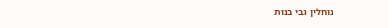נוחלין גבי בנות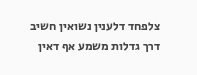צלפחד דלענין נשואין חשיב דרך גדלות משמע אף דאין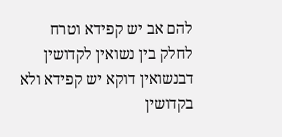להם אב יש קפידא וטרח לחלק בין נשואין לקדושין דבנשואין דוקא יש קפידא ולא בקדושין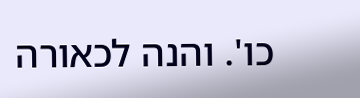כו'. והנה לכאורה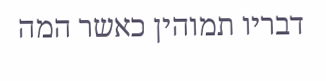דבריו תמוהין כאשר המה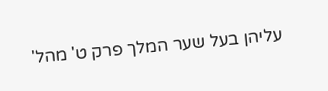עליהן בעל שער המלך פרק ט' מהל'